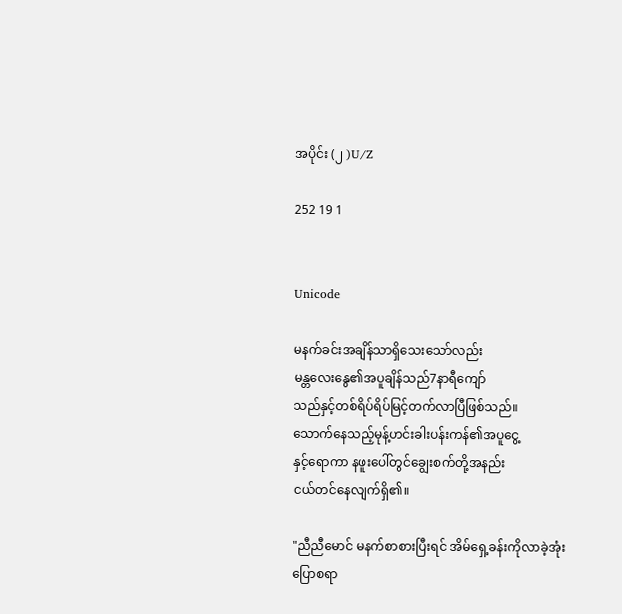အပိုင်း (၂ )U/Z

252 19 1


Unicode

မနက်ခင်းအချိန်သာရှိသေးသော်လည်း
မန္တလေးနွေ၏အပူချိန်သည်7နာရီကျော်
သည်နှင့်တစ်ရိပ်ရိပ်မြင့်တက်လာပြီဖြစ်သည်။
သောက်နေသည့်‌မုန့်ဟင်းခါးပန်းကန်၏အပူငွေ့
နှင့်ရောကာ နဖူးပေါ်တွင်ချွေးစက်တို့အနည်း
ငယ်တင်နေလျက်ရှိ၏။

"ညီညီမောင် မနက်စာစားပြီးရင် အိမ်ရှေ့ခန်းကိုလာခဲ့အုံး ပြောစရာ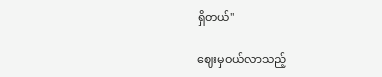ရှိတယ်"

ဈေးမှဝယ်လာသည့်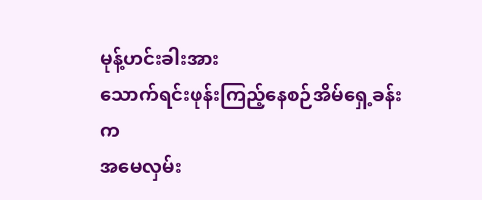မုန့်ဟင်းခါးအား
သောက်ရင်းဖုန်းကြည့်နေစဉ်အိမ်ရှေ့ခန်းက
အမေလှမ်း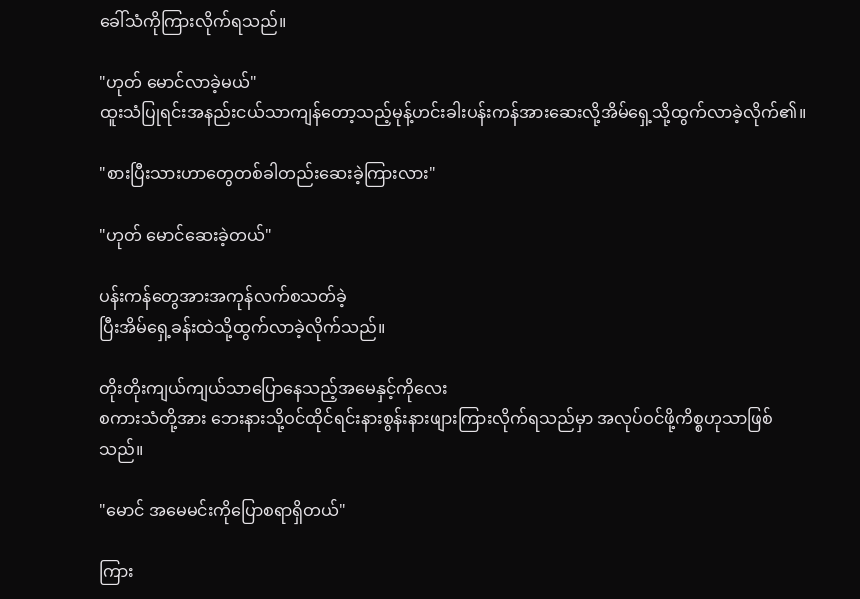ခေါ်သံကိုကြားလိုက်ရသည်။

"ဟုတ် မောင်လာခဲ့မယ်"
ထူးသံပြုရင်းအနည်းငယ်သာကျန်တော့သည့်မုန့်ဟင်းခါးပန်းကန်အားဆေးလို့အိမ်ရှေ့သို့ထွက်လာခဲ့လိုက်၏။

"စားပြီးသားဟာတွေတစ်ခါတည်းဆေးခဲ့ကြားလား"

"ဟုတ် မောင်ဆေးခဲ့တယ်"

ပန်းကန်‌တွေအားအကုန်လက်စသတ်ခဲ့
ပြီးအိမ်ရှေ့ခန်းထဲသို့ထွက်လာခဲ့လိုက်သည်။

တိုးတိုးကျယ်ကျယ်သာပြောနေသည့်အမေနှင့်ကိုလေး
စကားသံတို့အား ဘေးနားသို့ဝင်ထိုင်ရင်းနားစွန်းနားဖျားကြားလိုက်ရသည်မှာ အလုပ်ဝင်ဖို့ကိစ္စဟုသာဖြစ်သည်။

"မောင် အမေမင်းကိုပြောစရာရှိတယ်"

ကြား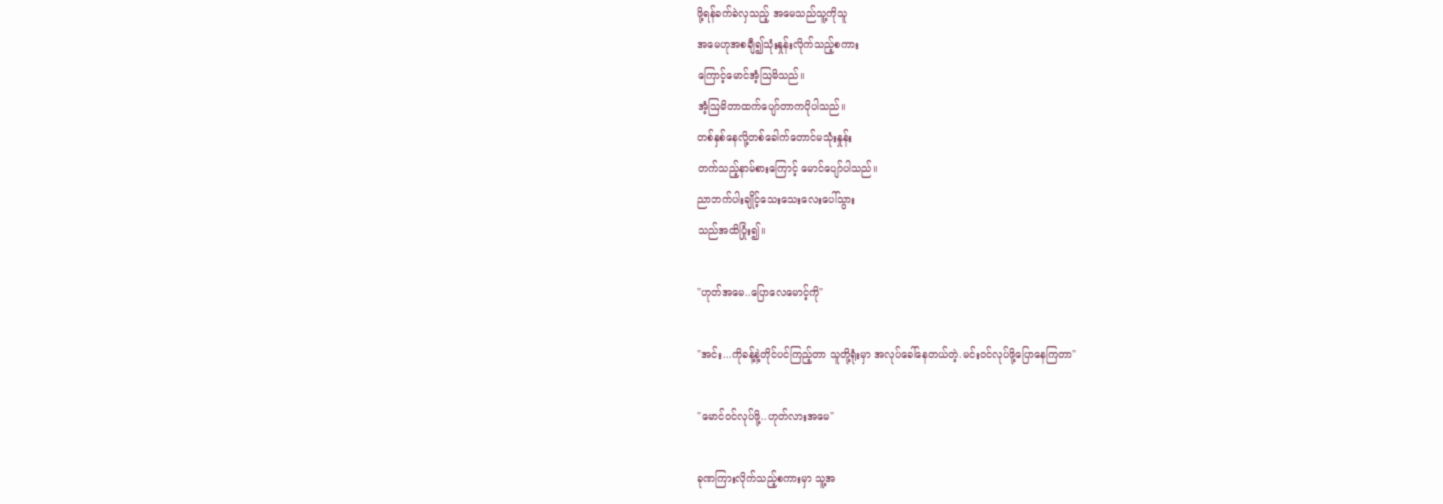ဖို့ရန်ခက်ခဲလှသည့် အမေသည်သူ့ကိုသူ
အမေဟုအစချီ၍သုံးနှုန်းလိုက်သည့်စကား
ကြောင့်မောင်အံ့ဩမိသည်။
အံ့ဩမိတာထက်ပျော်တာကပိုပါသည်။
တစ်နှစ်နေလို့တစ်ခေါက်တောင်မသုံးနှုန်း
တက်သည့်နာမ်စားကြောင့် မောင်ပျော်ပါသည်။
ညာဘက်ပါးချိုင့်သေးသေးလေးပေါ်သွား
သည်အထိပြုံး၍။

"ဟုတ်အမေ..ပြောလေမောင့်ကို"

"အင်း...ကိုခန့်နဲ့တိုင်ပင်ကြည့်တာ သူတို့ရုံးမှာ အလုပ်ခေါ်နေတယ်တဲ့.မင်းဝင်လုပ်ဖို့ပြောနေကြတာ"

"မောင်ဝင်လုပ်ဖို့..ဟုတ်လားအမေ"

ခုဏကြားလိုက်သည့်စကားမှာ သူ့အ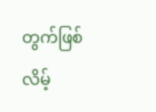တွက်ဖြစ်
လိမ့်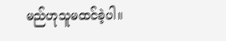မည်ဟုသူမထင်ခဲ့ပါ။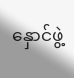နှောင်ဖွဲ့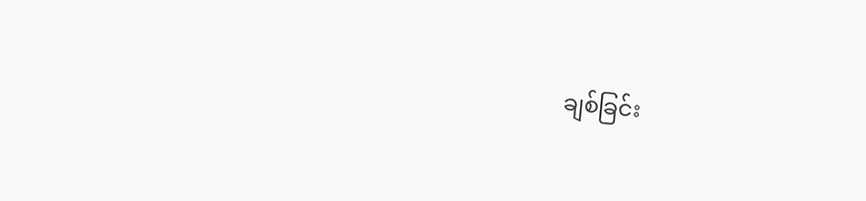ချစ်ခြင်း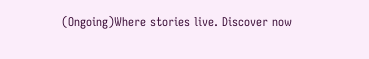(Ongoing)Where stories live. Discover now